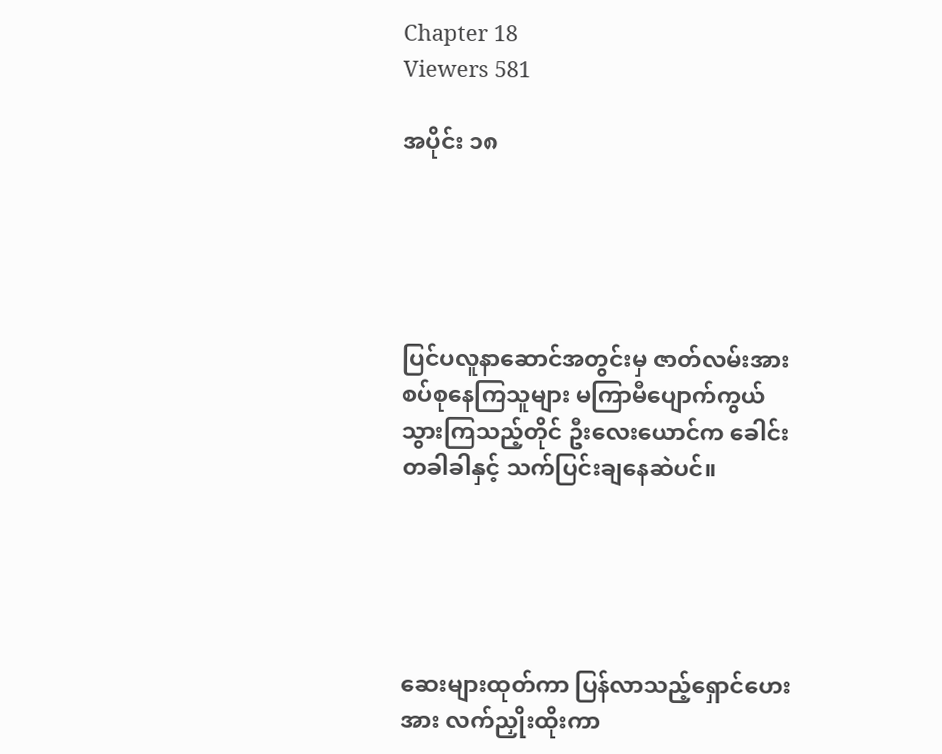Chapter 18
Viewers 581

အပိုင်း ၁၈





ပြင်ပလူနာဆောင်အတွင်းမှ ဇာတ်လမ်းအား စပ်စုနေကြသူများ မကြာမီပျောက်ကွယ်သွားကြသည့်တိုင် ဦးလေးယောင်က ခေါင်းတခါခါနှင့် သက်ပြင်းချနေဆဲပင်။





ဆေးများထုတ်ကာ ပြန်လာသည့်ရှောင်ဟေးအား လက်ညှိုးထိုးကာ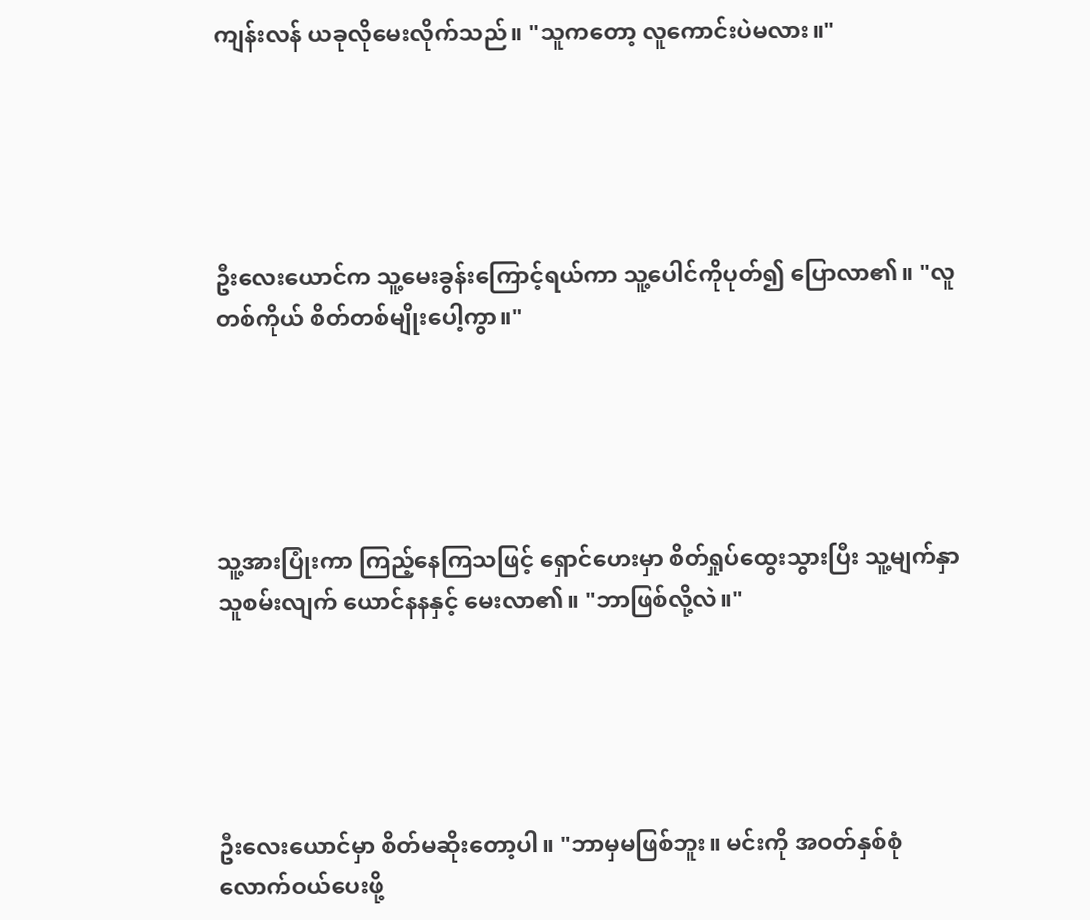ကျန်းလန် ယခုလိုမေးလိုက်သည်။ "သူကတော့ လူကောင်းပဲမလား။"





ဦးလေးယောင်က သူ့မေးခွန်းကြောင့်ရယ်ကာ သူ့ပေါင်ကိုပုတ်၍ ပြောလာ၏။ "လူတစ်ကိုယ် စိတ်တစ်မျိုးပေါ့ကွာ။"





သူ့အားပြုံးကာ ကြည့်နေကြသဖြင့် ရှောင်ဟေးမှာ စိတ်ရှုပ်ထွေးသွားပြီး သူ့မျက်နှာသူစမ်းလျက် ယောင်နနနှင့် မေးလာ၏။ "ဘာဖြစ်လို့လဲ။"





ဦးလေးယောင်မှာ စိတ်မဆိုးတော့ပါ။ "ဘာမှမဖြစ်ဘူး။ မင်းကို အဝတ်နှစ်စုံလောက်ဝယ်ပေးဖို့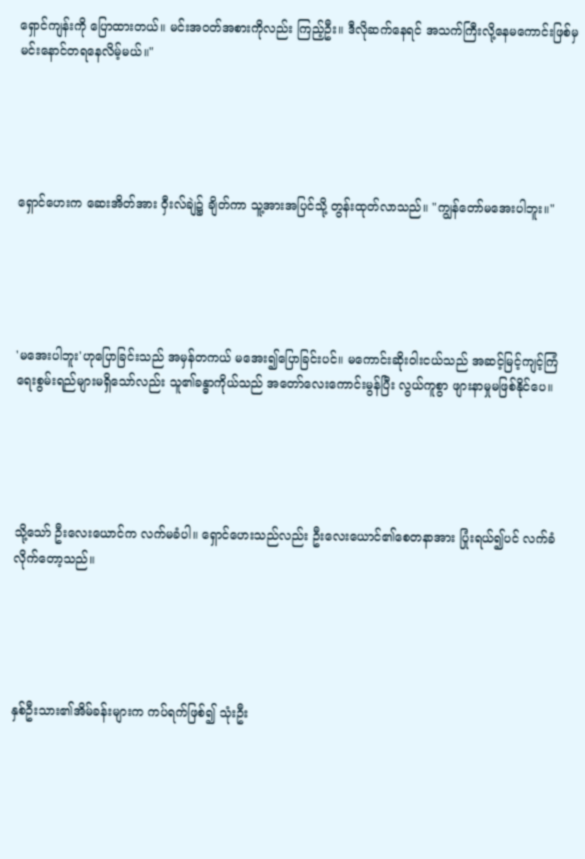ရှောင်ကျန်းကို ပြောထားတယ်။ မင်းအဝတ်အစားကိုလည်း ကြည့်ဦး။ ဒီလိုဆက်နေရင် အသက်ကြီးလို့နေမကောင်းဖြစ်မှ မင်းနောင်တရနေလိမ့်မယ်။"





ရှောင်ဟေးက ဆေးအိတ်အား ဝှီးလ်ချဲ၌ ချိတ်ကာ သူ့အားအပြင်သို့ တွန်းထုတ်လာသည်။ "ကျွန်တော်မအေးပါဘူး။"





'မအေးပါဘူး'ဟုပြောခြင်းသည် အမှန်တကယ် မအေး၍ပြောခြင်းပင်။ မကောင်းဆိုးဝါးငယ်သည် အဆင့်မြင့်ကျင့်ကြံရေးစွမ်းရည်များမရှိသော်လည်း သူ၏ခန္ဓာကိုယ်သည် အတော်လေးကောင်းမွန်ပြီး လွယ်ကူစွာ ဖျားနာမှုမဖြစ်နိုင်ပေ။





သို့သော် ဦးလေးယောင်က လက်မခံပါ။ ရှောင်ဟေးသည်လည်း ဦးလေးယောင်၏စေတနာအား ပြုံးရယ်၍ပင် လက်ခံလိုက်တော့သည်။





နှစ်ဦးသား၏အိမ်ခန်းများက ကပ်ရက်ဖြစ်၍ သုံးဦး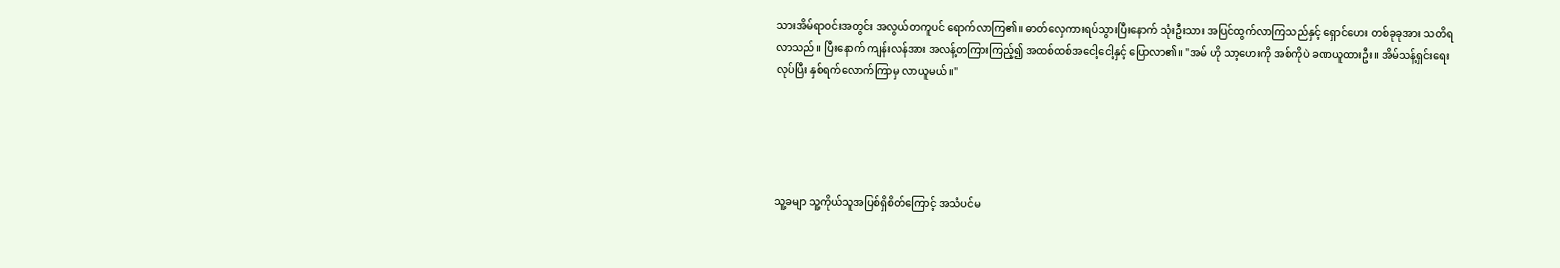သားအိမ်ရာဝင်းအတွင်း အလွယ်တကူပင် ရောက်လာကြ၏။ ဓာတ်လှေကားရပ်သွားပြီးနောက် သုံးဦးသား အပြင်ထွက်လာကြသည်နှင့် ရှောင်ဟေး တစ်ခုခုအား သတိရလာသည်။ ပြီးနောက် ကျန်းလန်အား အလန့်တကြားကြည့်၍ အထစ်ထစ်အငေါ့ငေါ့နှင့် ပြောလာ၏။ "အမ် ဟို သာ့ဟေးကို အစ်ကိုပဲ ခဏယူထားဦး။ အိမ်သန့်ရှင်းရေးလုပ်ပြီး နှစ်ရက်လောက်ကြာမှ လာယူမယ်။"





သူ့ခမျာ သူ့ကိုယ်သူအပြစ်ရှိစိတ်ကြောင့် အသံပင်မ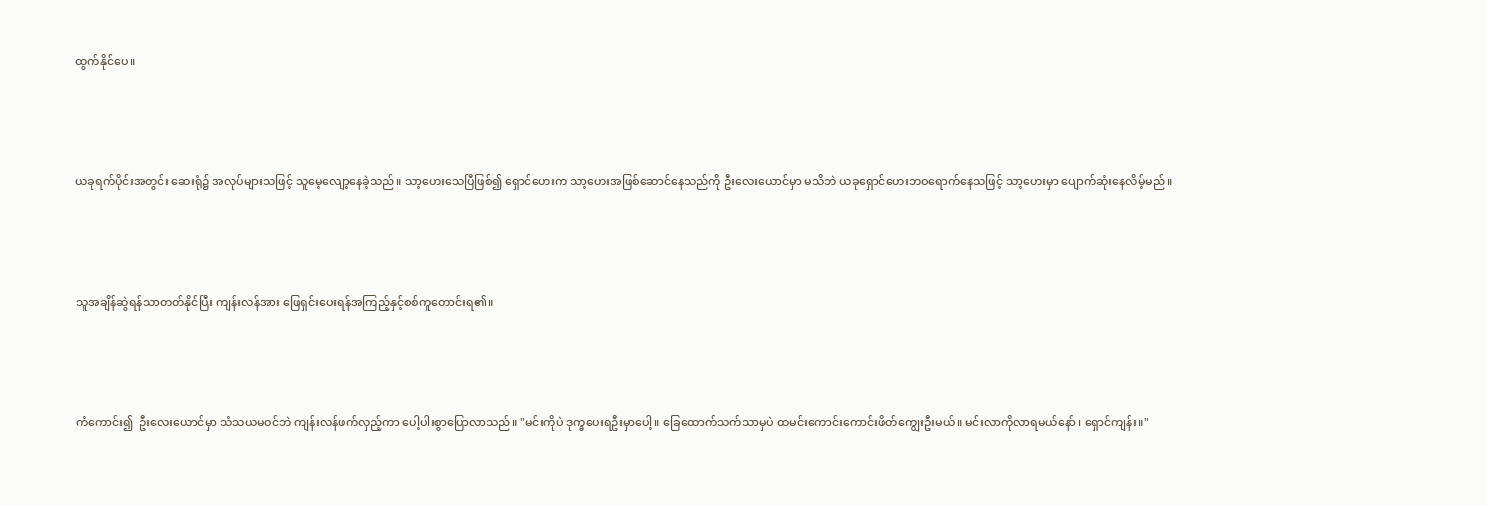ထွက်နိုင်ပေ။





ယခုရက်ပိုင်းအတွင်း ဆေးရုံ၌ အလုပ်များသဖြင့် သူမေ့လျော့နေခဲ့သည်။ သာ့ဟေးသေပြီဖြစ်၍ ရှောင်ဟေးက သာ့ဟေးအဖြစ်ဆောင်နေသည်ကို ဦးလေးယောင်မှာ မသိဘဲ ယခုရှောင်ဟေးဘဝရောက်နေသဖြင့် သာ့ဟေးမှာ ပျောက်ဆုံးနေလိမ့်မည်။





သူအချိန်ဆွဲရန်သာတတ်နိုင်ပြီး ကျန်းလန်အား ဖြေရှင်းပေးရန်အကြည့်နှင့်စစ်ကူတောင်းရ၏။





ကံကောင်း၍  ဦးလေးယောင်မှာ သံသယမဝင်ဘဲ ကျန်းလန်ဖက်လှည့်ကာ ပေါ့ပါးစွာပြောလာသည်။ "မင်းကိုပဲ ဒုက္ခပေးရဦးမှာပေါ့။ ခြေထောက်သက်သာမှပဲ ထမင်းကောင်းကောင်းဖိတ်ကျွေးဦးမယ်။ မင်းလာကိုလာရမယ်နော် ၊ ရှောင်ကျန်း။"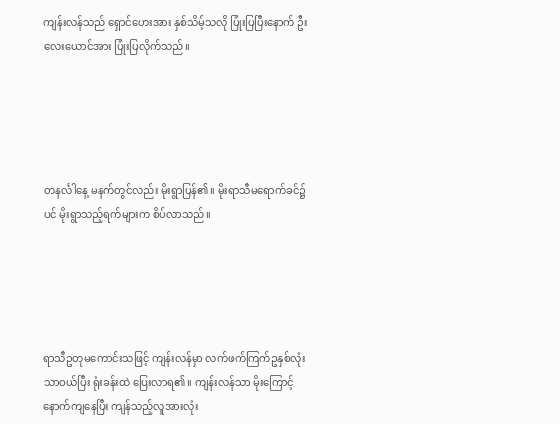ကျန်းလန်သည် ရှောင်ဟေးအား နှစ်သိမ့်သလို ပြုံးပြပြီးနောက် ဦးလေးယောင်အား ပြုံးပြလိုက်သည်။





တနင်္လါနေ့ မနက်တွင်လည်း မိုးရွာပြန်၏။ မိုးရာသီမရောက်ခင်၌ပင် မိုးရွာသည့်ရက်များက စိပ်လာသည်။





ရာသီဥတုမကောင်းသဖြင့် ကျန်းလန်မှာ လက်ဖက်ကြက်ဥနှစ်လုံးသာဝယ်ပြီး ရုံးခန်းထဲ ပြေးလာရ၏။ ကျန်းလန်သာ မိုးကြောင့်နောက်ကျနေပြီး ကျန်သည့်လူအားလုံး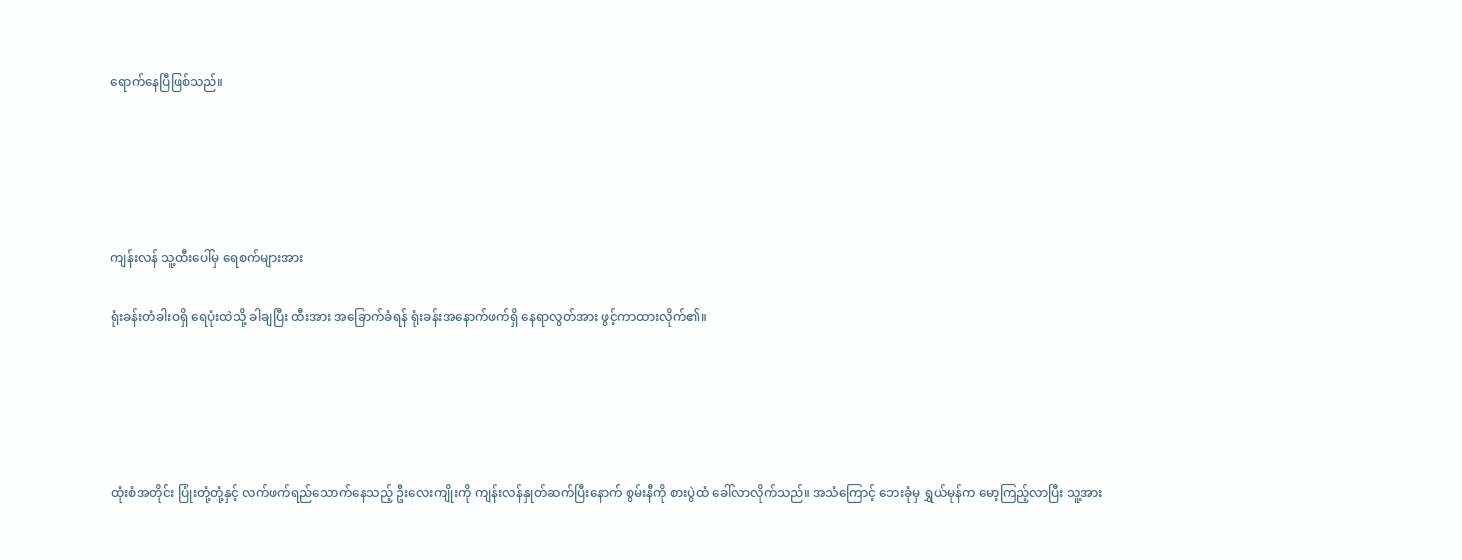ရောက်နေပြီဖြစ်သည်။





ကျန်းလန် သူ့ထီးပေါ်မှ ရေစက်များအား

ရုံးခန်းတံခါးဝရှိ ရေပုံးထဲသို့ ခါချပြီး ထီးအား အခြောက်ခံရန် ရုံးခန်းအနောက်ဖက်ရှိ နေရာလွတ်အား ဖွင့်ကာထားလိုက်၏။





ထုံးစံအတိုင်း ပြုံးတုံ့တုံ့နှင့် လက်ဖက်ရည်သောက်နေသည့် ဦးလေးကျိုးကို ကျန်းလန်နှုတ်ဆက်ပြီးနောက် စွမ်းနီကို စားပွဲထံ ခေါ်လာလိုက်သည်။ အသံကြောင့် ဘေးခုံမှ ရွှယ်မုန်က မော့ကြည့်လာပြီး သူ့အား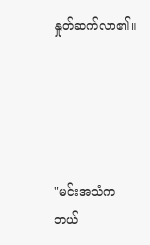နှုတ်ဆက်လာ၏။





"မင်းအသံက ဘယ်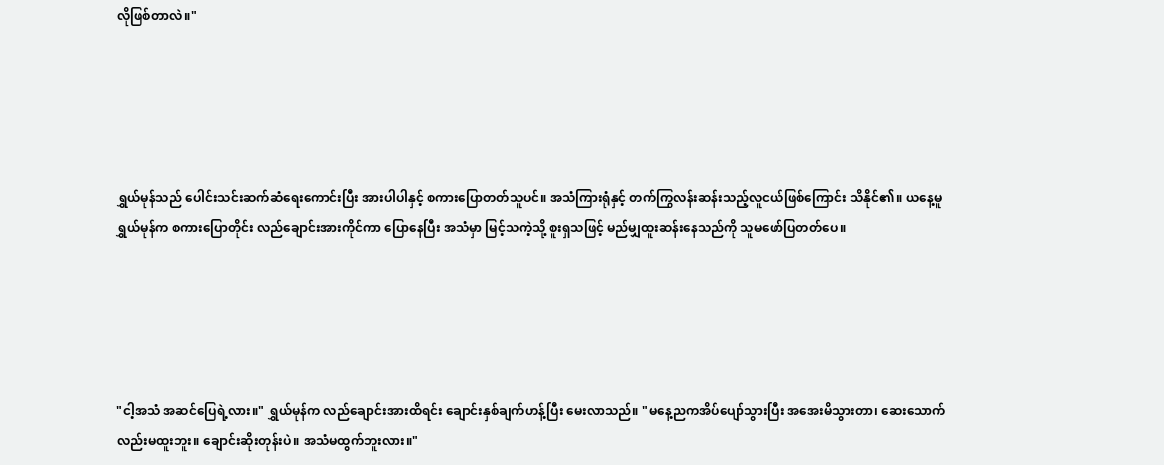လိုဖြစ်တာလဲ။"





ရွှယ်မုန်သည် ပေါင်းသင်းဆက်ဆံရေးကောင်းပြီး အားပါပါနှင့် စကားပြောတတ်သူပင်။ အသံကြားရုံနှင့် တက်ကြွလန်းဆန်းသည့်လူငယ်ဖြစ်ကြောင်း သိနိုင်၏။ ယနေ့မူ ရွှယ်မုန်က စကားပြောတိုင်း လည်ချောင်းအားကိုင်ကာ ပြောနေပြီး အသံမှာ မြင့်သကဲ့သို့ စူးရှသဖြင့် မည်မျှထူးဆန်းနေသည်ကို သူမဖော်ပြတတ်ပေ။





"ငါ့အသံ အဆင်ပြေရဲ့လား။" ရွှယ်မုန်က လည်ချောင်းအားထိရင်း ချောင်းနှစ်ချက်ဟန့်ပြီး မေးလာသည်။ "မနေ့ညကအိပ်ပျော်သွားပြီး အအေးမိသွားတာ၊ ဆေးသောက်လည်းမထူးဘူး။ ချောင်းဆိုးတုန်းပဲ။ အသံမထွက်ဘူးလား။"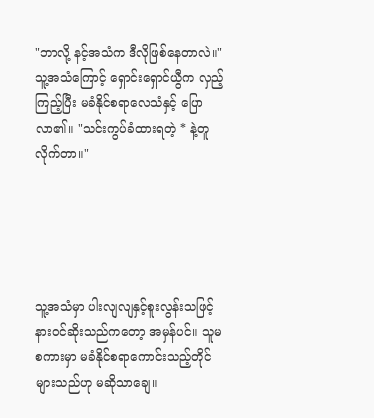"ဘာလို့ နင့်အသံက ဒီလိုဖြစ်နေတာလဲ။" သူ့အသံကြောင့် ရှောင်းရှောင်ယွီက လှည့်ကြည့်ပြီး မခံနိုင်စရာလေသံနှင့် ပြောလာ၏။ "သင်းကွပ်ခံထားရတဲ့ * နဲ့တူလိုက်တာ။"





သူ့အသံမှာ ပါးလျလျနှင့်စူးလွန်းသဖြင့် နားဝင်ဆိုးသည်ကတော့ အမှန်ပင်။ သူမစကားမှာ မခံနိုင်စရာကောင်းသည့်တိုင် များသည်ဟု မဆိုသာချေ။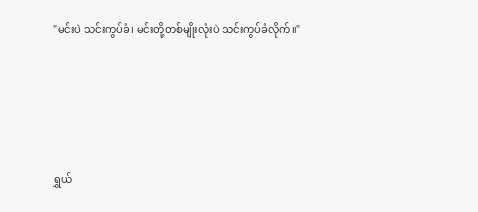"မင်းပဲ သင်းကွပ်ခံ၊ မင်းတို့တစ်မျိုးလုံးပဲ သင်းကွပ်ခံလိုက်။"





ရွှယ်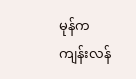မုန်က ကျန်းလန်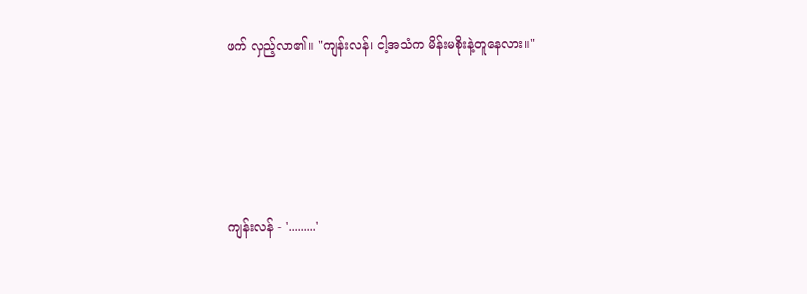ဖက် လှည့်လာ၏။ "ကျန်းလန်၊ ငါ့အသံက မိန်းမစိုးနဲ့တူနေလား။"





ကျန်းလန် - '.........'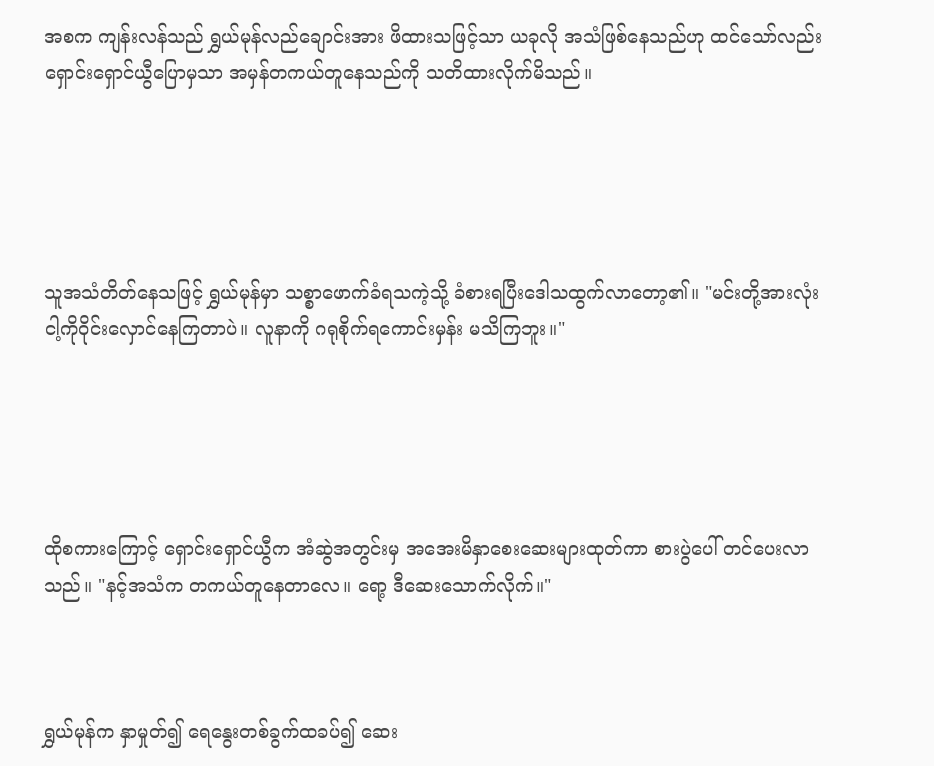အစက ကျန်းလန်သည် ရွှယ်မုန်လည်ချောင်းအား ဖိထားသဖြင့်သာ ယခုလို အသံဖြစ်နေသည်ဟု ထင်သော်လည်း ရှောင်းရှောင်ယွီပြောမှသာ အမှန်တကယ်တူနေသည်ကို သတိထားလိုက်မိသည်။





သူအသံတိတ်နေသဖြင့် ရွှယ်မုန်မှာ သစ္စာဖောက်ခံရသကဲ့သို့ ခံစားရပြီးဒေါသထွက်လာတော့၏။ "မင်းတို့အားလုံး ငါ့ကိုဝိုင်းလှောင်နေကြတာပဲ။ လူနာကို ဂရုစိုက်ရကောင်းမှန်း မသိကြဘူး။"





ထိုစကားကြောင့် ရှောင်းရှောင်ယွီက အံဆွဲအတွင်းမှ အအေးမိနှာစေးဆေးများထုတ်ကာ စားပွဲပေါ် တင်ပေးလာသည်။ "နင့်အသံက တကယ်တူနေတာလေ။ ရော့ ဒီဆေးသောက်လိုက်။"



ရွှယ်မုန်က နှာမှုတ်၍ ရေနွေးတစ်ခွက်ထခပ်၍ ဆေး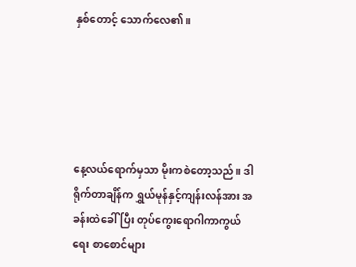နှစ်တောင့် သောက်လေ၏။





နေ့လယ်ရောက်မှသာ မိုးကစဲတော့သည်။ ဒါရိုက်တာချိန်က ရွှယ်မုန်နှင့်ကျန်းလန်အား အခန်းထဲခေါ်ပြီး တုပ်ကွေးရောဂါကာကွယ်ရေး စာစောင်များ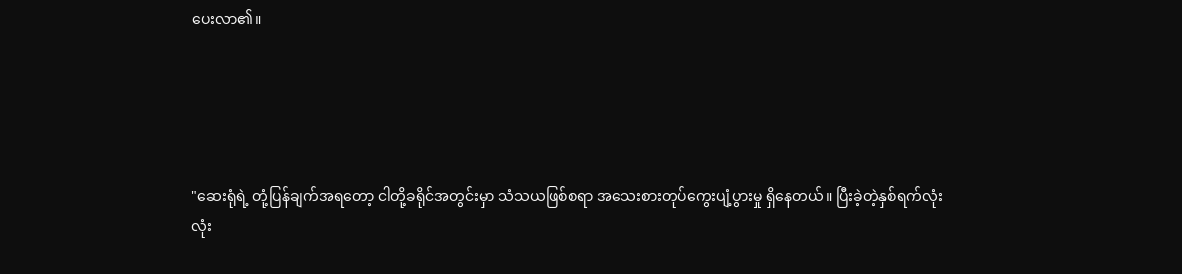ပေးလာ၏။





"ဆေးရုံရဲ့ တုံ့ပြန်ချက်အရတော့ ငါတို့ခရိုင်အတွင်းမှာ သံသယဖြစ်စရာ အသေးစားတုပ်ကွေးပျံ့ပွားမှု ရှိနေတယ်။ ပြီးခဲ့တဲ့နှစ်ရက်လုံးလုံး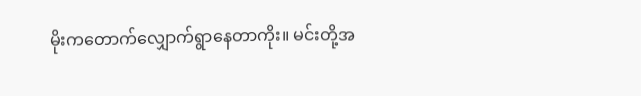မိုးကတောက်လျှောက်ရွာနေတာကိုး။ မင်းတို့အ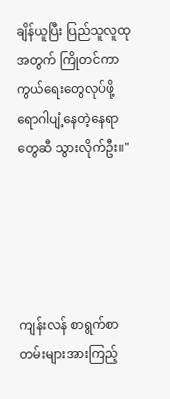ချိန်ယူပြီး ပြည်သူလူထုအတွက် ကြိုတင်ကာကွယ်ရေးတွေလုပ်ဖို့ ရောဂါပျံ့နေတဲ့နေရာတွေဆီ သွားလိုက်ဦး။"





ကျန်းလန် စာရွက်စာတမ်းများအားကြည့်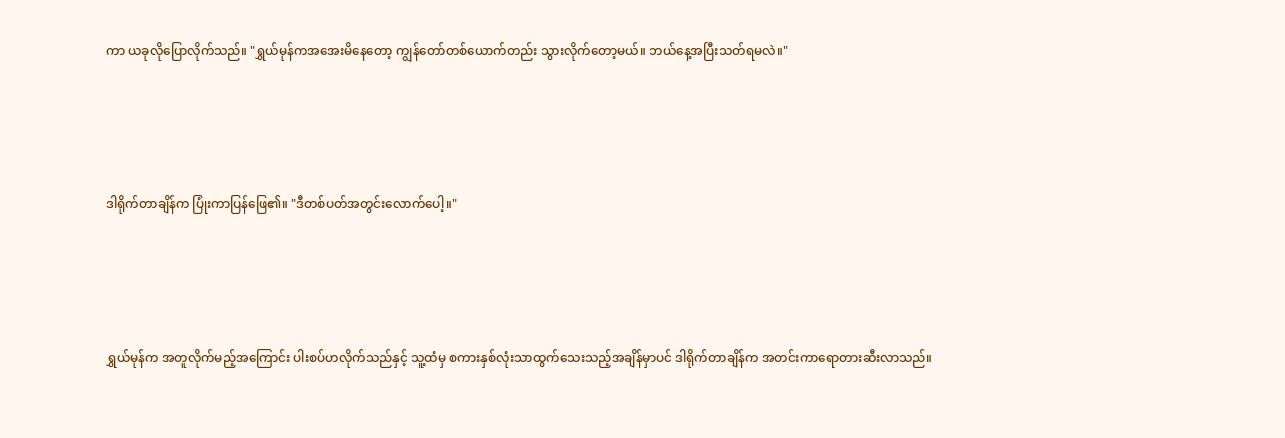ကာ ယခုလိုပြောလိုက်သည်။ "ရွှယ်မုန်ကအအေးမိနေတော့ ကျွန်တော်တစ်ယောက်တည်း သွားလိုက်တော့မယ်။ ဘယ်နေ့အပြီးသတ်ရမလဲ။"





ဒါရိုက်တာချိန်က ပြုံးကာပြန်ဖြေ၏။ "ဒီတစ်ပတ်အတွင်းလောက်ပေါ့။"





ရွှယ်မုန်က အတူလိုက်မည့်အကြောင်း ပါးစပ်ဟလိုက်သည်နှင့် သူ့ထံမှ စကားနှစ်လုံးသာထွက်သေးသည့်အချိန်မှာပင် ဒါရိုက်တာချိန်က အတင်းကာရောတားဆီးလာသည်။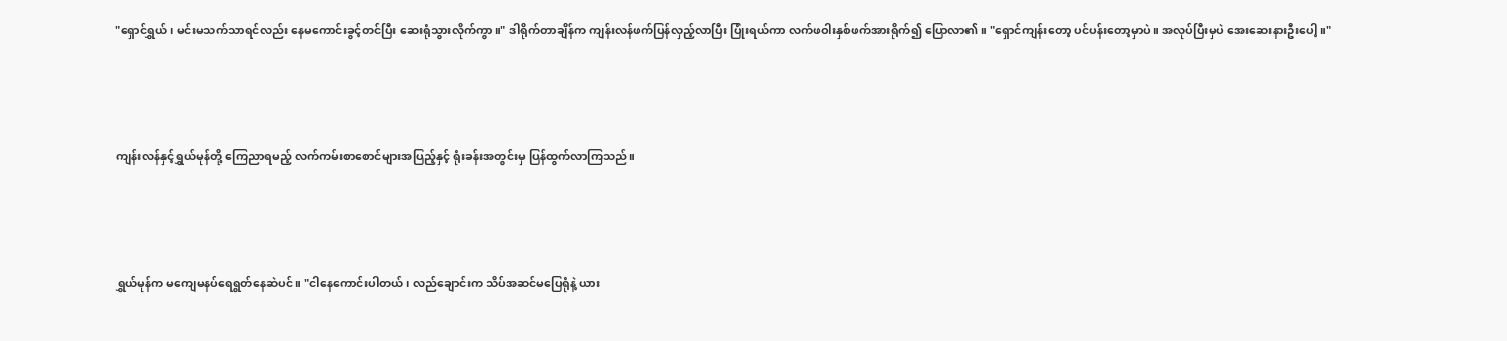"ရှောင်ရွှယ်၊ မင်းမသက်သာရင်လည်း နေမကောင်းခွင့်တင်ပြီး ဆေးရုံသွားလိုက်ကွာ။" ဒါရိုက်တာချိန်က ကျန်းလန်ဖက်ပြန်လှည့်လာပြီး ပြုံးရယ်ကာ လက်ဖဝါးနှစ်ဖက်အားရိုက်၍ ပြောလာ၏။ "ရှောင်ကျန်းတော့ ပင်ပန်းတော့မှာပဲ။ အလုပ်ပြီးမှပဲ အေးဆေးနားဦးပေါ့။"





ကျန်းလန်နှင့်ရွှယ်မုန်တို့ ကြေညာရမည့် လက်ကမ်းစာစောင်များအပြည့်နှင့် ရုံးခန်းအတွင်းမှ ပြန်ထွက်လာကြသည်။





ရွှယ်မုန်က မကျေမနပ်ရေရွတ်နေဆဲပင်။ "ငါနေကောင်းပါတယ်၊ လည်ချောင်းက သိပ်အဆင်မပြေရုံနဲ့ ယား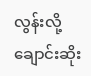လွန်းလို့ ချောင်းဆိုး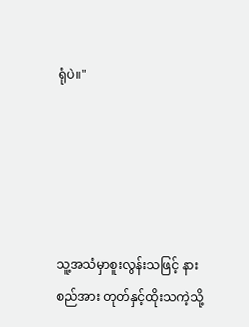ရုံပဲ။"





သူ့အသံမှာစူးလွန်းသဖြင့် နားစည်အား တုတ်နှင့်ထိုးသကဲ့သို့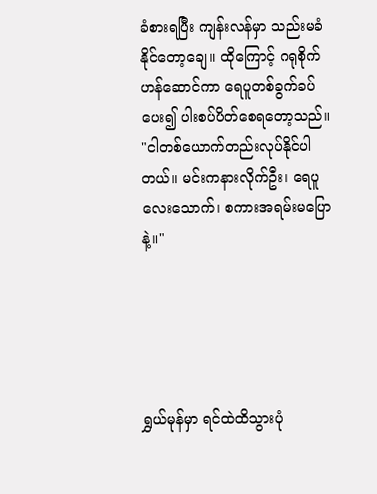ခံစားရပြီး ကျန်းလန်မှာ သည်းမခံနိုင်တော့ချေ။ ထိုကြောင့် ဂရုစိုက်ဟန်ဆောင်ကာ ရေပူတစ်ခွက်ခပ်ပေး၍ ပါးစပ်ပိတ်စေရတော့သည်။ "ငါတစ်ယောက်တည်းလုပ်နိုင်ပါတယ်။ မင်းကနားလိုက်ဦး၊ ရေပူလေးသောက်၊ စကားအရမ်းမပြောနဲ့။"





ရွှယ်မုန်မှာ ရင်ထဲထိသွားပုံ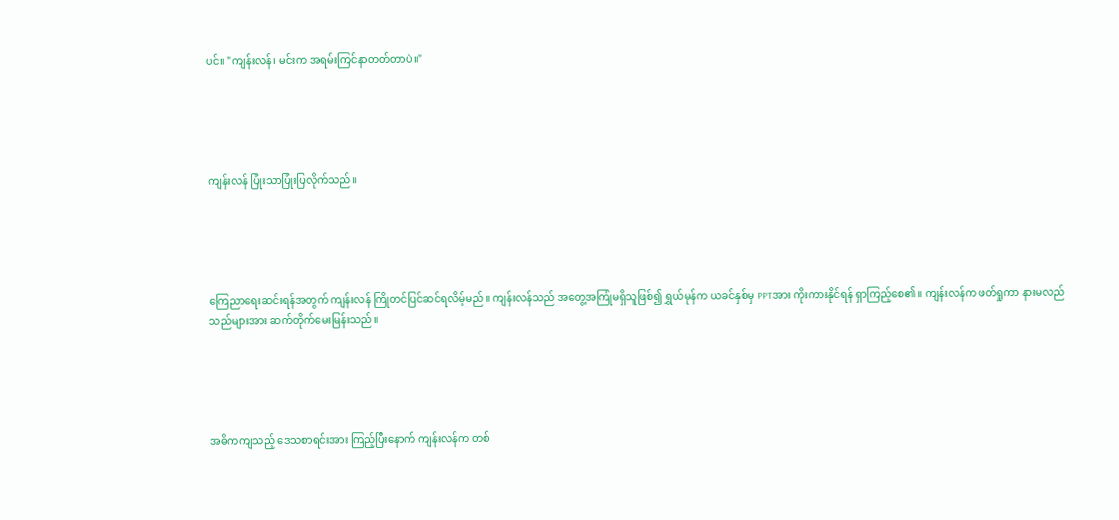ပင်။ "ကျန်းလန်၊ မင်းက အရမ်းကြင်နာတတ်တာပဲ။"





ကျန်းလန် ပြုံးသာပြုံးပြလိုက်သည်။





ကြေညာရေးဆင်းရန်အတွက် ကျန်းလန် ကြိုတင်ပြင်ဆင်ရလိမ့်မည်။ ကျန်းလန်သည် အတွေ့အကြုံမရှိသူဖြစ်၍ ရွှယ်မုန်က ယခင်နှစ်မှ PPTအား ကိုးကားနိုင်ရန် ရှာကြည့်စေ၏။ ကျန်းလန်က ဖတ်ရှုကာ နားမလည်သည်များအား ဆက်တိုက်မေးမြန်းသည်။





အဓိကကျသည့် ဒေသစာရင်းအား ကြည့်ပြီးနောက် ကျန်းလန်က တစ်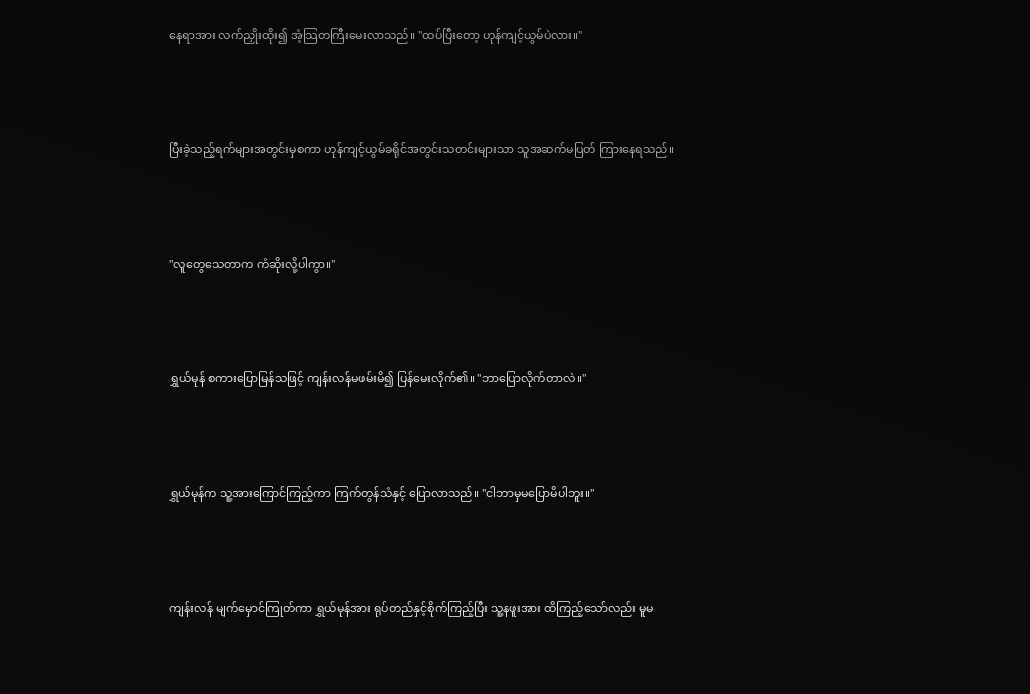နေရာအား လက်ညှိုးထိုး၍ အံ့သြတကြီးမေးလာသည်။ "ထပ်ပြီးတော့ ဟုန်ကျင့်ယွမ်ပဲလား။"





ပြီးခဲ့သည့်ရက်များအတွင်းမှစကာ ဟုန်ကျင့်ယွမ်ခရိုင်အတွင်းသတင်းများသာ သူအဆက်မပြတ် ကြားနေရသည်။





"လူတွေသေတာက ကံဆိုးလို့ပါကွာ။"





ရွှယ်မုန် စကားပြောမြန်သဖြင့် ကျန်းလန်မဖမ်းမိ၍ ပြန်မေးလိုက်၏။ "ဘာပြောလိုက်တာလဲ။"





ရွှယ်မုန်က သူ့အားကြောင်ကြည့်ကာ ကြက်တွန်သံနှင့် ပြောလာသည်။ "ငါဘာမှမပြောမိပါဘူး။"





ကျန်းလန် မျက်မှောင်ကြုတ်ကာ ရွှယ်မုန်အား ရုပ်တည်နှင့်စိုက်ကြည့်ပြီး သူ့နဖူးအား ထိကြည့်သော်လည်း မူမ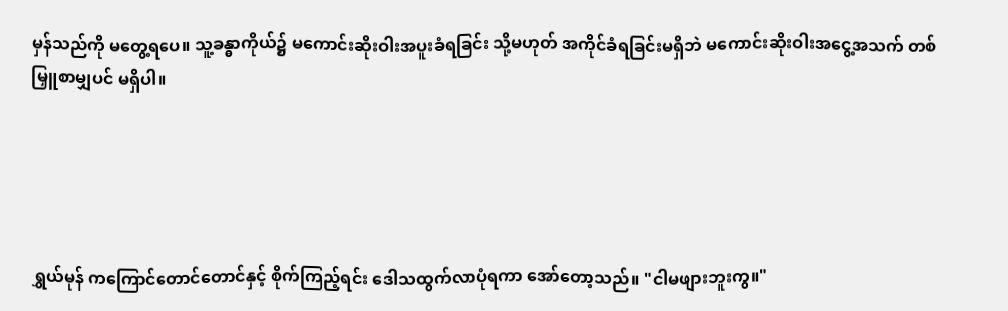မှန်သည်ကို မတွေ့ရပေ။ သူ့ခန္ဓာကိုယ်၌ မကောင်းဆိုးဝါးအပူးခံရခြင်း သို့မဟုတ် အကိုင်ခံရခြင်းမရှိဘဲ မကောင်းဆိုးဝါးအငွေ့အသက် တစ်မြှူစာမျှပင် မရှိပါ။





ရွှယ်မုန် ကကြောင်တောင်တောင်နှင့် စိုက်ကြည့်ရင်း ဒေါသထွက်လာပုံရကာ အော်တော့သည်။ "ငါမဖျားဘူးကွ။"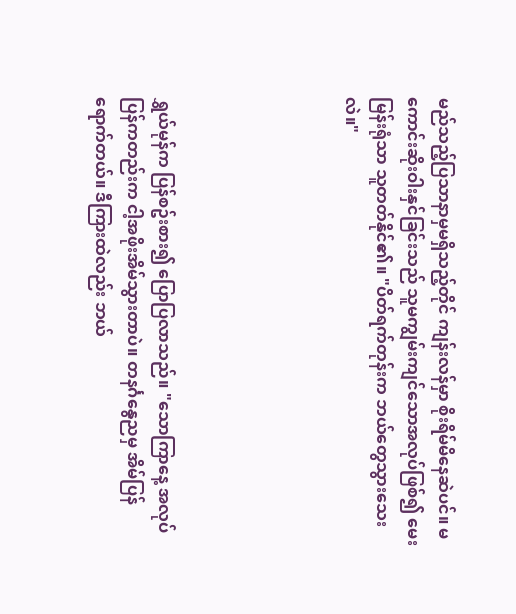မည်သည့်ပြသာနာမှမရှိသည့်တိုင် ကျန်းလန်မှာ စိုးရိမ်မိနေဆဲပင်။ မကောင်းဆိုးဝါးနှင်ခြင်းသည် သူမကျွမ်းကျင်သောအလုပ်ဖြစ်၍ မေးမြန်းရုံသာ သူတတ်နိုင်၏။ "ပိတ်ရက်တုန်းက ဘယ်တွေသွားသေးလဲ။"





ရွှယ်မုန်က ပြန်စဥ်းစား၍ ပြောပြလာသည်။ "သောကြာနေ့ အလုပ်ပြန်ကတည်းက ငါ့အဖိုးအိမ်သွားတာပဲ။ တနင်္ဂနွေညမှ အိမ်ပြန်ရောက်တယ်။ ဒီကြားထဲလည်း ဘယ်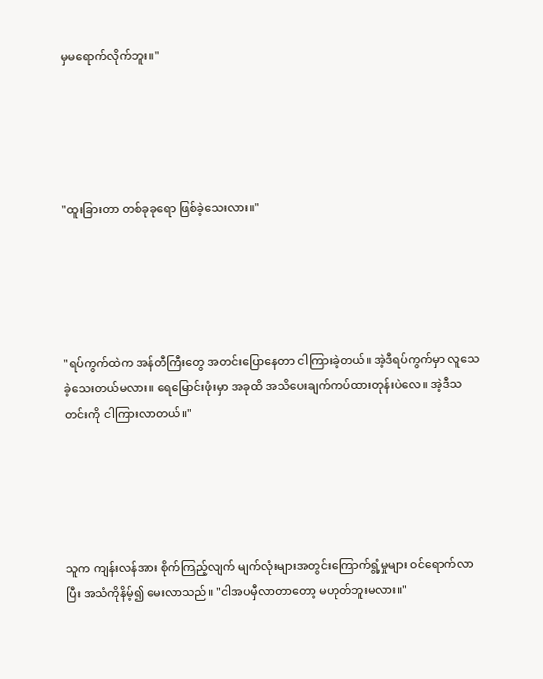မှမရောက်လိုက်ဘူး။"





"ထူးခြားတာ တစ်ခုခုရော ဖြစ်ခဲ့သေးလား။"





"ရပ်ကွက်ထဲက အန်တီကြီးတွေ အတင်းပြောနေတာ ငါကြားခဲ့တယ်။ အဲ့ဒီရပ်ကွက်မှာ လူသေခဲ့သေးတယ်မလား။ ရေမြောင်းဖုံးမှာ အခုထိ အသိပေးချက်ကပ်ထားတုန်းပဲလေ။ အဲ့ဒီသတင်းကို ငါကြားလာတယ်။"





သူက ကျန်းလန်အား စိုက်ကြည့်လျက် မျက်လုံးများအတွင်းကြောက်ရွံ့မှုများ ဝင်ရောက်လာပြီး အသံကိုနိမ့်၍ မေးလာသည်။ "ငါအပမှီလာတာတော့ မဟုတ်ဘူးမလား။"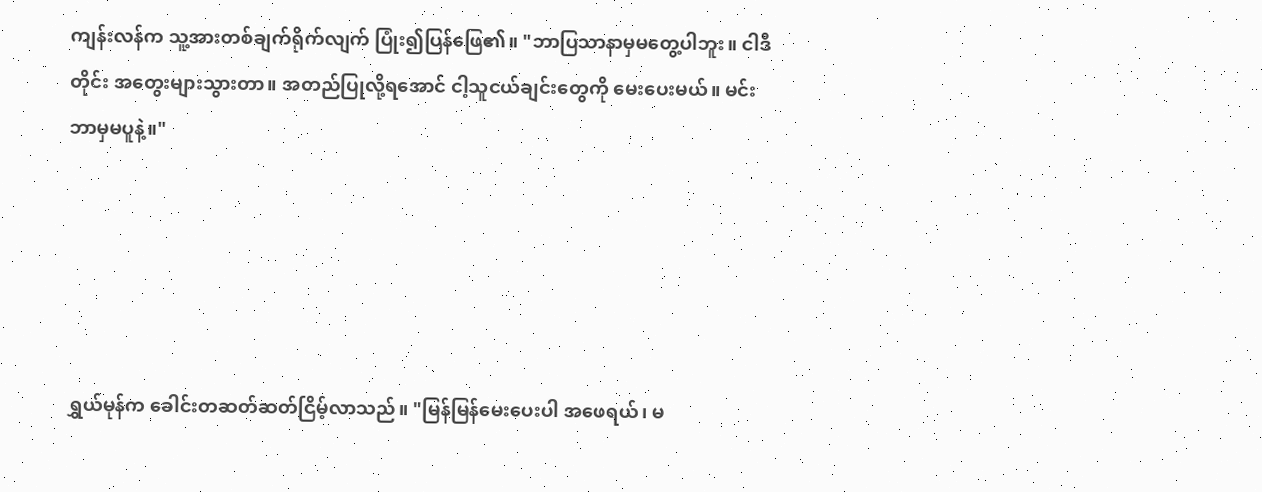ကျန်းလန်က သူ့အားတစ်ချက်ရိုက်လျက် ပြုံး၍ပြန်ဖြေ၏။ "ဘာပြသာနာမှမတွေ့ပါဘူး။ ငါဒီတိုင်း အတွေးများသွားတာ။ အတည်ပြုလို့ရအောင် ငါ့သူငယ်ချင်းတွေကို မေးပေးမယ်။ မင်းဘာမှမပူနဲ့။"





ရွှယ်မုန်က ခေါင်းတဆတ်ဆတ်ငြိမ့်လာသည်။ "မြန်မြန်မေးပေးပါ အဖေရယ်၊ မ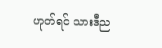ဟုတ်ရင် သားဒီည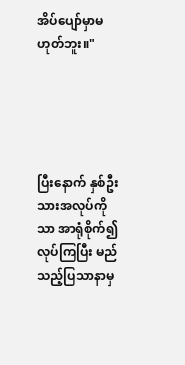အိပ်ပျော်မှာမဟုတ်ဘူး။"





ပြီးနောက် နှစ်ဦးသားအလုပ်ကိုသာ အာရုံစိုက်၍ လုပ်ကြပြီး မည်သည့်ပြသာနာမှ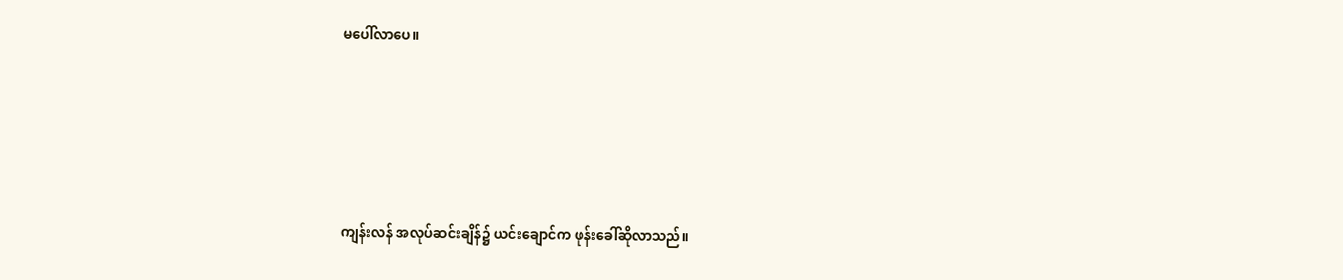မပေါ်လာပေ။





ကျန်းလန် အလုပ်ဆင်းချိန်၌ ယင်းချောင်က ဖုန်းခေါ်ဆိုလာသည်။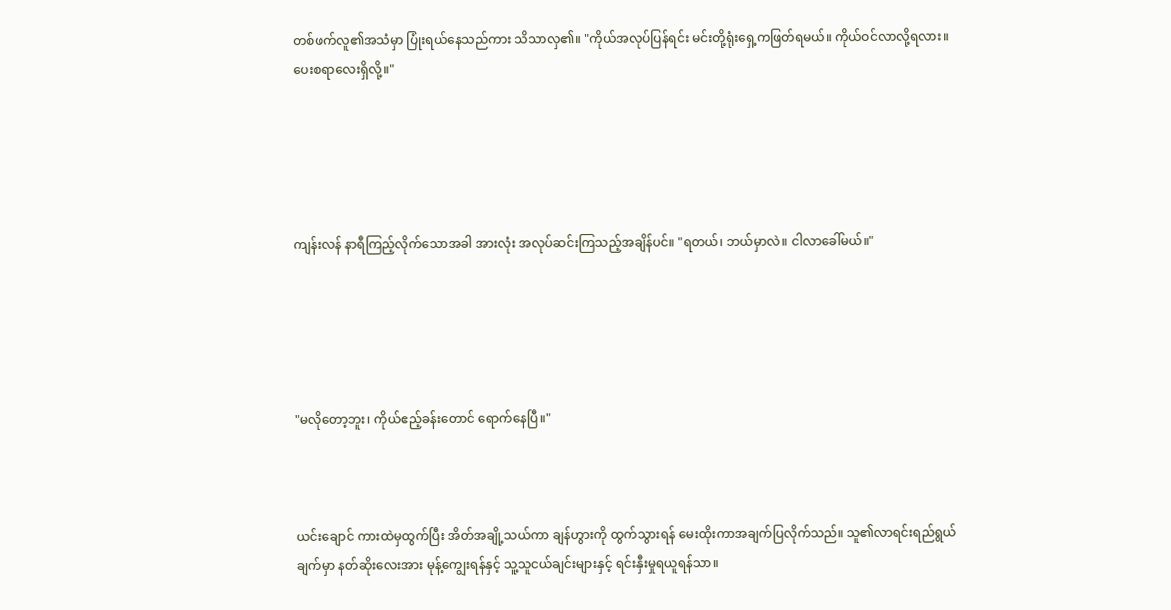တစ်ဖက်လူ၏အသံမှာ ပြုံးရယ်နေသည်ကား သိသာလှ၏။ "ကိုယ်အလုပ်ပြန်ရင်း မင်းတို့ရုံးရှေ့ကဖြတ်ရမယ်။ ကိုယ်ဝင်လာလို့ရလား။ ပေးစရာလေးရှိလို့။"





ကျန်းလန် နာရီကြည့်လိုက်သောအခါ အားလုံး အလုပ်ဆင်းကြသည့်အချိန်ပင်။ "ရတယ်၊ ဘယ်မှာလဲ။ ငါလာခေါ်မယ်။"





"မလိုတော့ဘူး၊ ကိုယ်ဧည့်ခန်းတောင် ရောက်နေပြီ။"



ယင်းချောင် ကားထဲမှထွက်ပြီး အိတ်အချို့သယ်ကာ ချန်ဟွားကို ထွက်သွားရန် မေးထိုးကာအချက်ပြလိုက်သည်။ သူ၏လာရင်းရည်ရွယ်ချက်မှာ နတ်ဆိုးလေးအား မုန့်ကျွေးရန်နှင့် သူ့သူငယ်ချင်းများနှင့် ရင်းနှီးမှုရယူရန်သာ။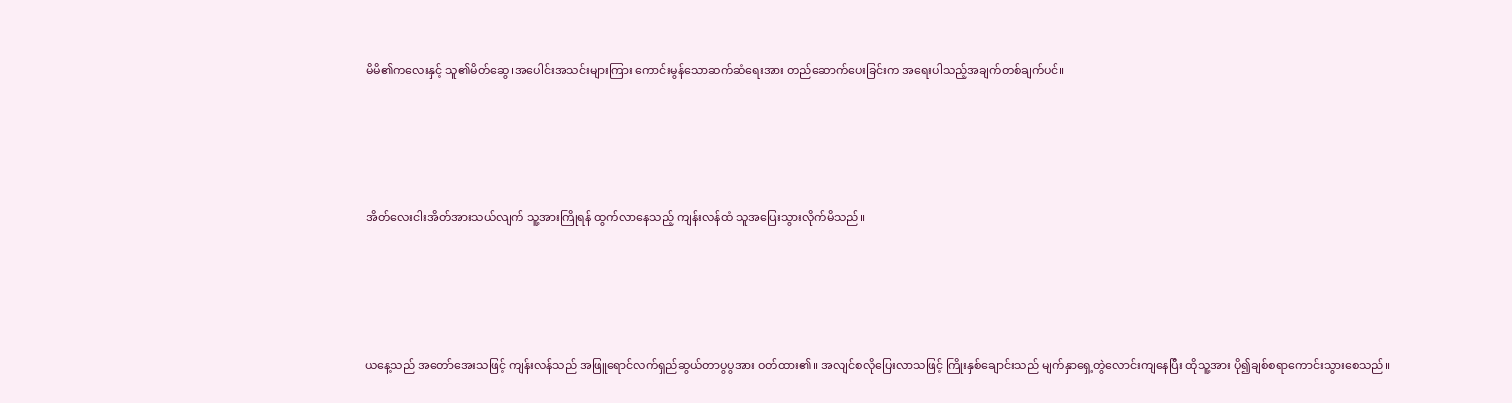မိမိ၏ကလေးနှင့် သူ၏မိတ်ဆွေ၊အပေါင်းအသင်းများကြား ကောင်းမွန်သောဆက်ဆံရေးအား တည်ဆောက်ပေးခြင်းက အရေးပါသည့်အချက်တစ်ချက်ပင်။





အိတ်လေးငါးအိတ်အားသယ်လျက် သူ့အားကြိုရန် ထွက်လာနေသည့် ကျန်းလန်ထံ သူအပြေးသွားလိုက်မိသည်။





ယနေ့သည် အတော်အေးသဖြင့် ကျန်းလန်သည် အဖြူရောင်လက်ရှည်ဆွယ်တာပွပွအား ဝတ်ထား၏။ အလျင်စလိုပြေးလာသဖြင့် ကြိုးနှစ်ချောင်းသည် မျက်နှာရှေ့တွဲလောင်းကျနေပြီး ထိုသူ့အား ပို၍ချစ်စရာကောင်းသွားစေသည်။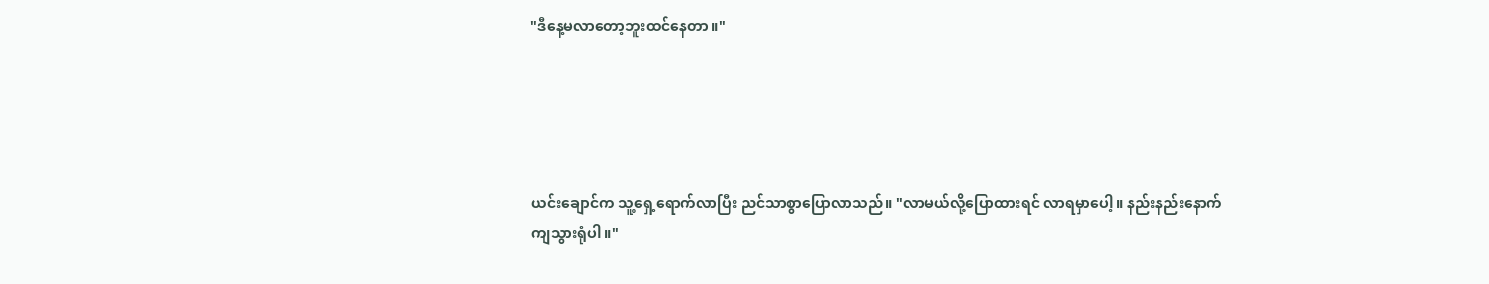"ဒီနေ့မလာတော့ဘူးထင်နေတာ။"





ယင်းချောင်က သူ့ရှေ့ရောက်လာပြီး ညင်သာစွာပြောလာသည်။ "လာမယ်လို့ပြောထားရင် လာရမှာပေါ့။ နည်းနည်းနောက်ကျသွားရုံပါ။"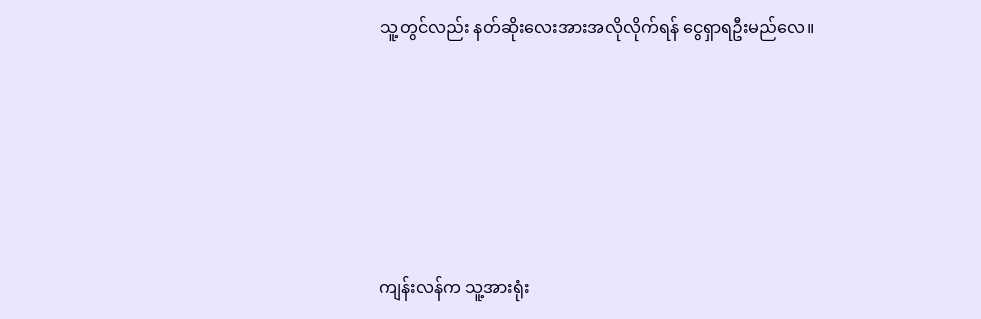သူ့တွင်လည်း နတ်ဆိုးလေးအားအလိုလိုက်ရန် ငွေရှာရဦးမည်လေ။





ကျန်းလန်က သူ့အားရုံး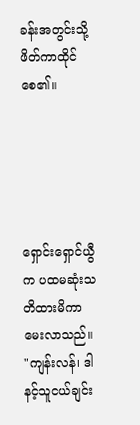ခန်းအတွင်းသို့ ဖိတ်ကာထိုင်စေ၏။





ရှောင်းရှောင်ယွီက ပထမဆုံးသတိထားမိကာ မေးလာသည်။ "ကျန်းလန်၊ ဒါနင့်သူငယ်ချင်း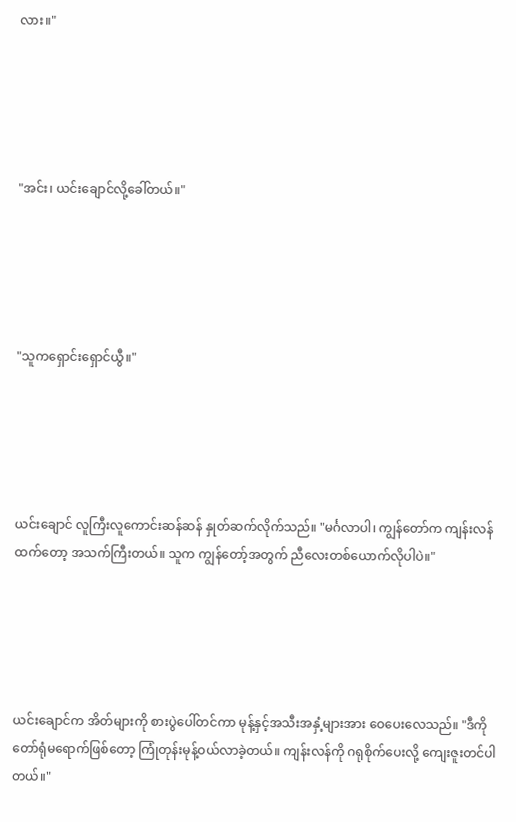လား။"





"အင်း၊ ယင်းချောင်လို့ခေါ်တယ်။"





"သူကရှောင်းရှောင်ယွီ။"





ယင်းချောင် လူကြီးလူကောင်းဆန်ဆန် နှုတ်ဆက်လိုက်သည်။ "မင်္ဂလာပါ၊ ကျွန်တော်က ကျန်းလန်ထက်တော့ အသက်ကြီးတယ်။ သူက ကျွန်တော့်အတွက် ညီလေးတစ်ယောက်လိုပါပဲ။"





ယင်းချောင်က အိတ်များကို စားပွဲပေါ်တင်ကာ မုန့်နှင့်အသီးအနှံ့များအား ဝေပေးလေသည်။ "ဒီကိုတော်ရုံမရောက်ဖြစ်တော့ ကြုံတုန်းမုန့်ဝယ်လာခဲ့တယ်။ ကျန်းလန်ကို ဂရုစိုက်ပေးလို့ ကျေးဇူးတင်ပါတယ်။"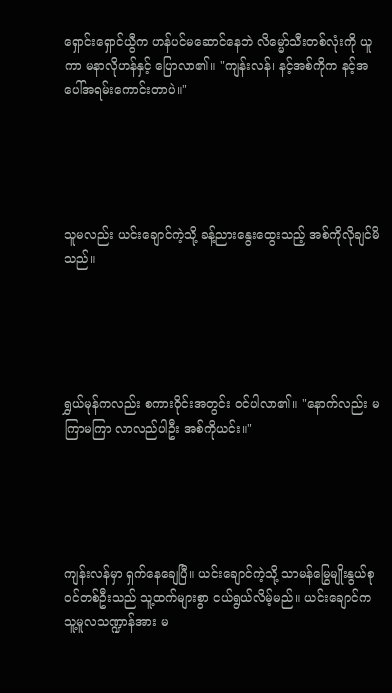ရှောင်းရှောင်ယွီက ဟန်ပင်မဆောင်နေဘဲ လိမ္မော်သီးတစ်လုံးကို ယူကာ မနာလိုဟန်နှင့် ပြောလာ၏။ "ကျန်းလန်၊ နင့်အစ်ကိုက နင့်အပေါ်အရမ်းကောင်းတာပဲ။"





သူမလည်း ယင်းချောင်ကဲ့သို့ ခန့်ညားနွေးထွေးသည့် အစ်ကိုလိုချင်မိသည်။





ရွှယ်မုန်ကလည်း စကားဝိုင်းအတွင်း ဝင်ပါလာ၏။ "နောက်လည်း မကြာမကြာ လာလည်ပါဦး အစ်ကိုယင်း။"





ကျန်းလန်မှာ ရှက်နေချေပြီ။ ယင်းချောင်ကဲ့သို့ သာမန်မြွေမျိုးနွယ်စုဝင်တစ်ဦးသည် သူ့ထက်များစွာ ငယ်ရွယ်လိမ့်မည်။ ယင်းချောင်က သူ့မူလသဏ္ဍာန်အား မ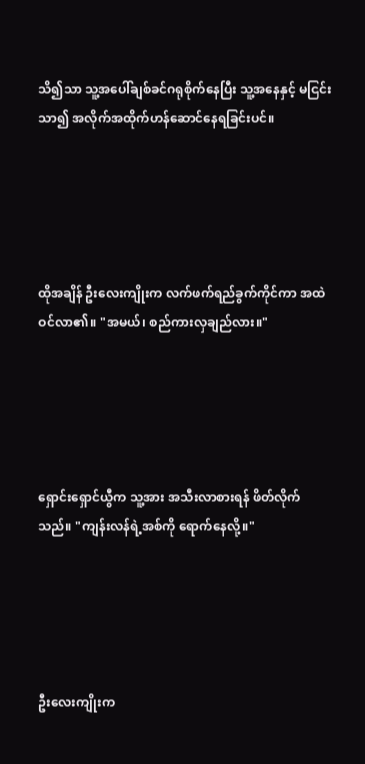သိ၍သာ သူ့အပေါ်ချစ်ခင်ဂရုစိုက်နေပြီး သူ့အနေနှင့် မငြင်းသာ၍ အလိုက်အထိုက်ဟန်ဆောင်နေရခြင်းပင်။





ထိုအချိန် ဦးလေးကျိုးက လက်ဖက်ရည်ခွက်ကိုင်ကာ အထဲဝင်လာ၏။ "အမယ်၊ စည်ကားလှချည်လား။"





ရှောင်းရှောင်ယွီက သူ့အား အသီးလာစားရန် ဖိတ်လိုက်သည်။ "ကျန်းလန်ရဲ့အစ်ကို ရောက်နေလို့။"





ဦးလေးကျိုးက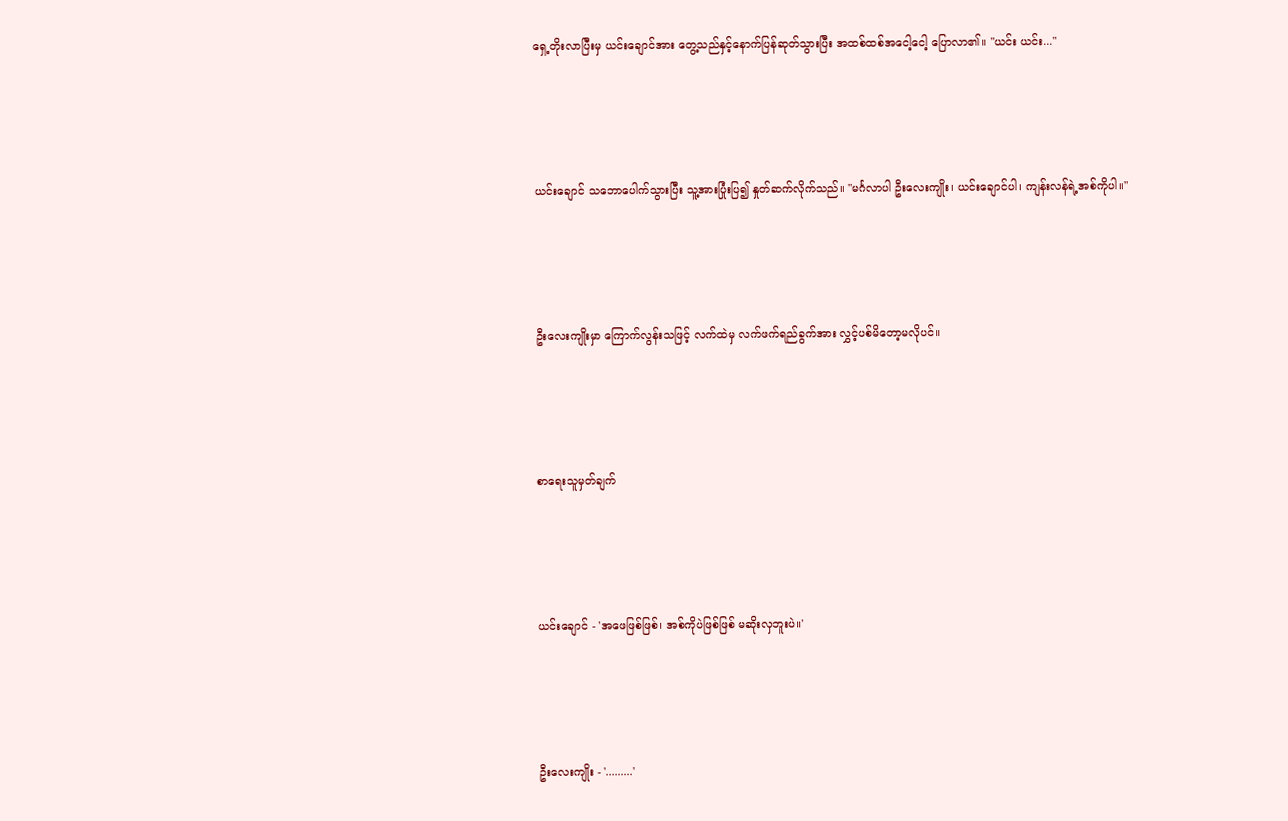ရှေ့တိုးလာပြီးမှ ယင်းချောင်အား တွေ့သည်နှင့်နောက်ပြန်ဆုတ်သွားပြီး အထစ်ထစ်အငေါ့ငေါ့ ပြောလာ၏။ "ယင်း ယင်း..."





ယင်းချောင် သဘောပေါက်သွားပြီး သူ့အားပြုံးပြ၍ နှုတ်ဆက်လိုက်သည်။ "မင်္ဂလာပါ ဦးလေးကျိုး၊ ယင်းချောင်ပါ၊ ကျန်းလန်ရဲ့အစ်ကိုပါ။"





ဦးလေးကျိုးမှာ ကြောက်လွန်းသဖြင့် လက်ထဲမှ လက်ဖက်ရည်ခွက်အား လွှင့်ပစ်မိတော့မလိုပင်။





စာရေးသူမှတ်ချက်





ယင်းချောင် - 'အဖေဖြစ်ဖြစ်၊ အစ်ကိုပဲဖြစ်ဖြစ် မဆိုးလှဘူးပဲ။'





ဦးလေးကျိုး - '.........'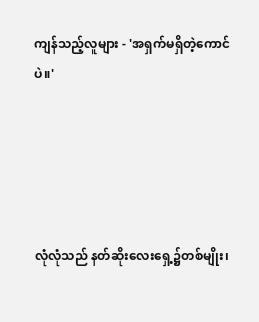ကျန်သည့်လူများ - 'အရှက်မရှိတဲ့ကောင်ပဲ။'





လုံလုံသည် နတ်ဆိုးလေးရှေ့၌တစ်မျိုး၊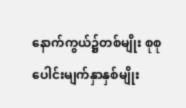နောက်ကွယ်၌တစ်မျိုး စုစုပေါင်းမျက်နှာနှစ်မျိုး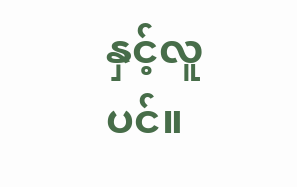နှင့်လူပင်။